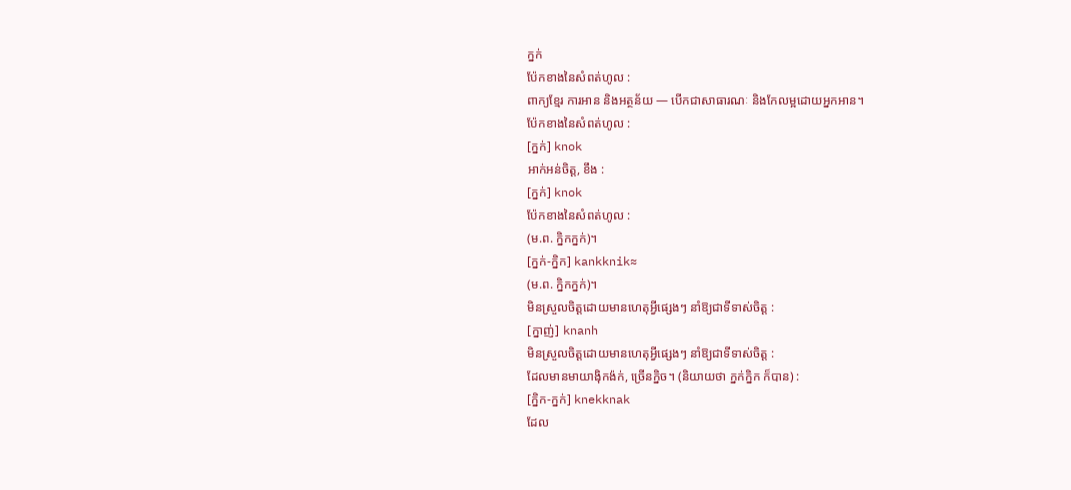ក្នក់
ប៉ែកខាងនៃសំពត់ហូល :
ពាក្យខ្មែរ ការអាន និងអត្ថន័យ — បើកជាសាធារណៈ និងកែលម្អដោយអ្នកអាន។
ប៉ែកខាងនៃសំពត់ហូល :
[ក្នក់] knok
អាក់អន់ចិត្ត, ខឹង :
[ក្នក់] knok
ប៉ែកខាងនៃសំពត់ហូល :
(ម.ព. ក្និកក្នក់)។
[ក្នក់-ក្និក] kankknik≈
(ម.ព. ក្និកក្នក់)។
មិនស្រួលចិត្តដោយមានហេតុអ្វីផ្សេងៗ នាំឱ្យជាទីទាស់ចិត្ត :
[ក្នាញ់] knanh
មិនស្រួលចិត្តដោយមានហេតុអ្វីផ្សេងៗ នាំឱ្យជាទីទាស់ចិត្ត :
ដែលមានមាយាង៉ិកង៉ក់, ច្រើនក្និច។ (និយាយថា ក្នក់ក្និក ក៏បាន) :
[ក្និក-ក្នក់] knekknak
ដែល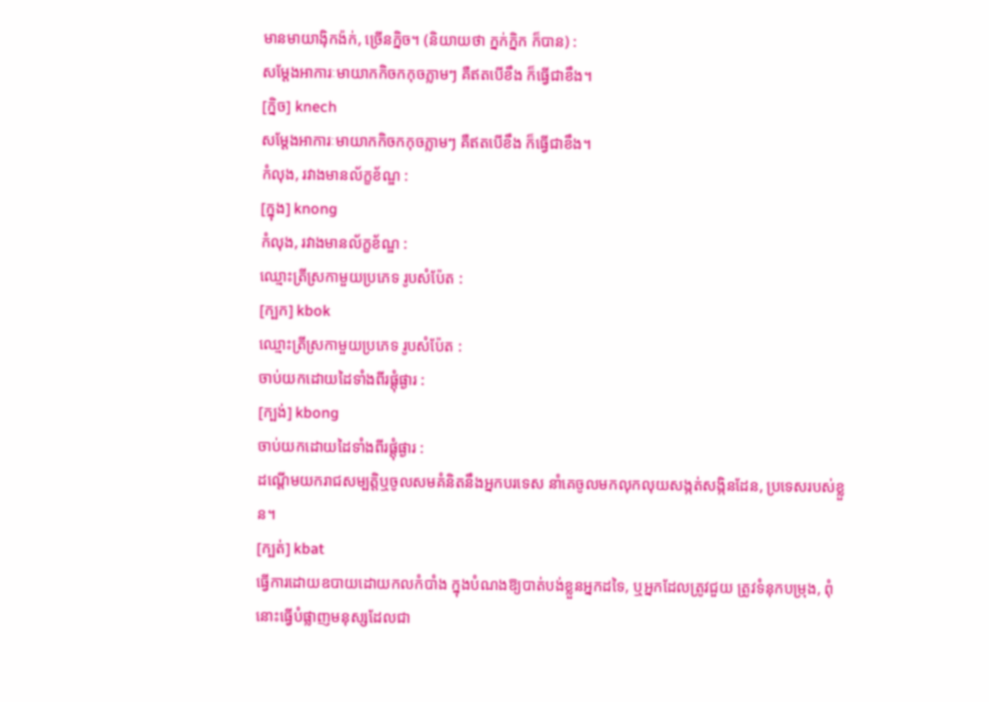មានមាយាង៉ិកង៉ក់, ច្រើនក្និច។ (និយាយថា ក្នក់ក្និក ក៏បាន) :
សម្ដែងអាការៈមាយាកកិចកកុចភ្លាមៗ គឺឥតបើខឹង ក៏ធ្វើជាខឹង។
[ក្និច] knech
សម្ដែងអាការៈមាយាកកិចកកុចភ្លាមៗ គឺឥតបើខឹង ក៏ធ្វើជាខឹង។
កំលុង, រវាងមានល័ក្ខខ័ណ្ឌ :
[ក្នុង] knong
កំលុង, រវាងមានល័ក្ខខ័ណ្ឌ :
ឈ្មោះត្រីស្រកាមួយប្រភេទ រូបសំប៉ែត :
[ក្បក] kbok
ឈ្មោះត្រីស្រកាមួយប្រភេទ រូបសំប៉ែត :
ចាប់យកដោយដៃទាំងពីរផ្ដុំផ្ងារ :
[ក្បង់] kbong
ចាប់យកដោយដៃទាំងពីរផ្ដុំផ្ងារ :
ដណ្ដើមយករាជសម្បត្តិឬចូលសមគំនិតនឹងអ្នកបរទេស នាំគេចូលមកលុកលុយសង្កត់សង្កិនដែន, ប្រទេសរបស់ខ្លួន។
[ក្បត់] kbat
ធ្វើការដោយឧបាយដោយកលកំបាំង ក្នុងបំណងឱ្យបាត់បង់ខ្លួនអ្នកដទៃ, ឬអ្នកដែលត្រូវជួយ ត្រូវទំនុកបម្រុង, ពុំនោះធ្វើបំផ្លាញមនុស្សដែលជា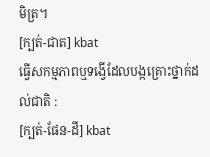មិត្រ។
[ក្បត់-ជាត] kbat
ធ្វើសកម្មភាពឬទង្វើដែលបង្កគ្រោះថ្នាក់ដល់ជាតិ :
[ក្បត់-ផែន-ដី] kbat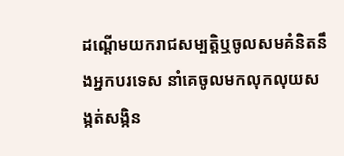ដណ្ដើមយករាជសម្បត្តិឬចូលសមគំនិតនឹងអ្នកបរទេស នាំគេចូលមកលុកលុយសង្កត់សង្កិន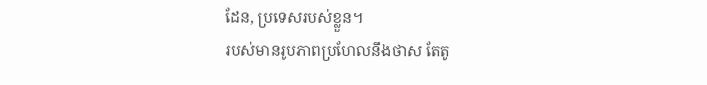ដែន, ប្រទេសរបស់ខ្លួន។
របស់មានរូបភាពប្រហែលនឹងថាស តែតូ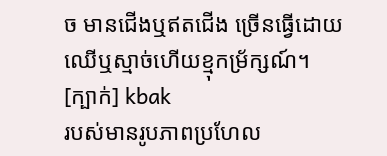ច មានជើងឬឥតជើង ច្រើនធ្វើដោយឈើឬស្មាច់ហើយខ្មុកម្រ័ក្សណ៍។
[ក្បាក់] kbak
របស់មានរូបភាពប្រហែល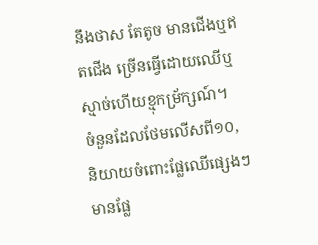នឹងថាស តែតូច មានជើងឬឥតជើង ច្រើនធ្វើដោយឈើឬស្មាច់ហើយខ្មុកម្រ័ក្សណ៍។
ចំនួនដែលថែមលើសពី១០, និយាយចំពោះផ្លែឈើផ្សេងៗ មានផ្លែ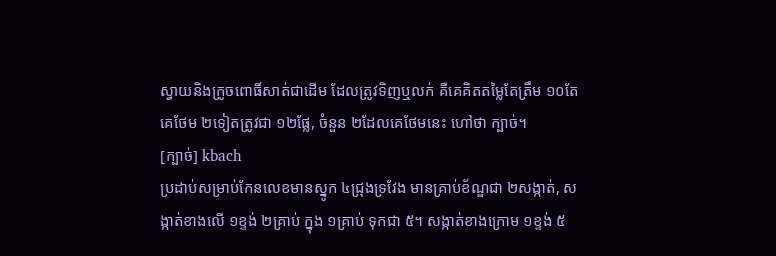ស្វាយនិងក្រូចពោធិ៍សាត់ជាដើម ដែលត្រូវទិញឬលក់ គឺគេគិតតម្លៃតែត្រឹម ១០តែគេថែម ២ទៀតត្រូវជា ១២ផ្លែ, ចំនួន ២ដែលគេថែមនេះ ហៅថា ក្បាច់។
[ក្បាច់] kbach
ប្រដាប់សម្រាប់កែនលេខមានស្នូក ៤ជ្រុងទ្រវែង មានគ្រាប់ខ័ណ្ឌជា ២សង្កាត់, សង្កាត់ខាងលើ ១ខ្ទង់ ២គ្រាប់ ក្នុង ១គ្រាប់ ទុកជា ៥។ សង្កាត់ខាងក្រោម ១ខ្ទង់ ៥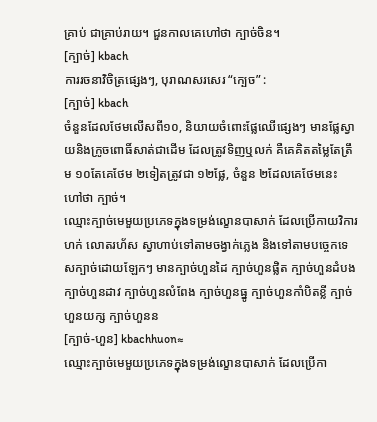គ្រាប់ ជាគ្រាប់រាយ។ ជួនកាលគេហៅថា ក្បាច់ចិន។
[ក្បាច់] kbach
ការរចនាវិចិត្រផ្សេងៗ, បុរាណសរសេរ “ក្បេច” :
[ក្បាច់] kbach
ចំនួនដែលថែមលើសពី១០, និយាយចំពោះផ្លែឈើផ្សេងៗ មានផ្លែស្វាយនិងក្រូចពោធិ៍សាត់ជាដើម ដែលត្រូវទិញឬលក់ គឺគេគិតតម្លៃតែត្រឹម ១០តែគេថែម ២ទៀតត្រូវជា ១២ផ្លែ, ចំនួន ២ដែលគេថែមនេះ ហៅថា ក្បាច់។
ឈ្មោះក្បាច់មេមួយប្រភេទក្នុងទម្រង់ល្ខោនបាសាក់ ដែលប្រើកាយវិការ ហក់ លោតរហ័ស ស្វាហាប់ទៅតាមចង្វាក់ភ្លេង និងទៅតាមបច្ចេកទេសក្បាច់ដោយឡែកៗ មានក្បាច់ហួនដៃ ក្បាច់ហួនផ្លិត ក្បាច់ហួនដំបង ក្បាច់ហួនដាវ ក្បាច់ហួនលំពែង ក្បាច់ហួនធ្នូ ក្បាច់ហួនកាំបិតខ្លី ក្បាច់ហួនយក្ស ក្បាច់ហួនន
[ក្បាច់-ហួន] kbachhuon≈
ឈ្មោះក្បាច់មេមួយប្រភេទក្នុងទម្រង់ល្ខោនបាសាក់ ដែលប្រើកា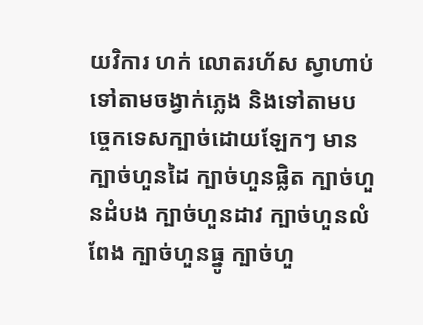យវិការ ហក់ លោតរហ័ស ស្វាហាប់ទៅតាមចង្វាក់ភ្លេង និងទៅតាមបច្ចេកទេសក្បាច់ដោយឡែកៗ មានក្បាច់ហួនដៃ ក្បាច់ហួនផ្លិត ក្បាច់ហួនដំបង ក្បាច់ហួនដាវ ក្បាច់ហួនលំពែង ក្បាច់ហួនធ្នូ ក្បាច់ហួ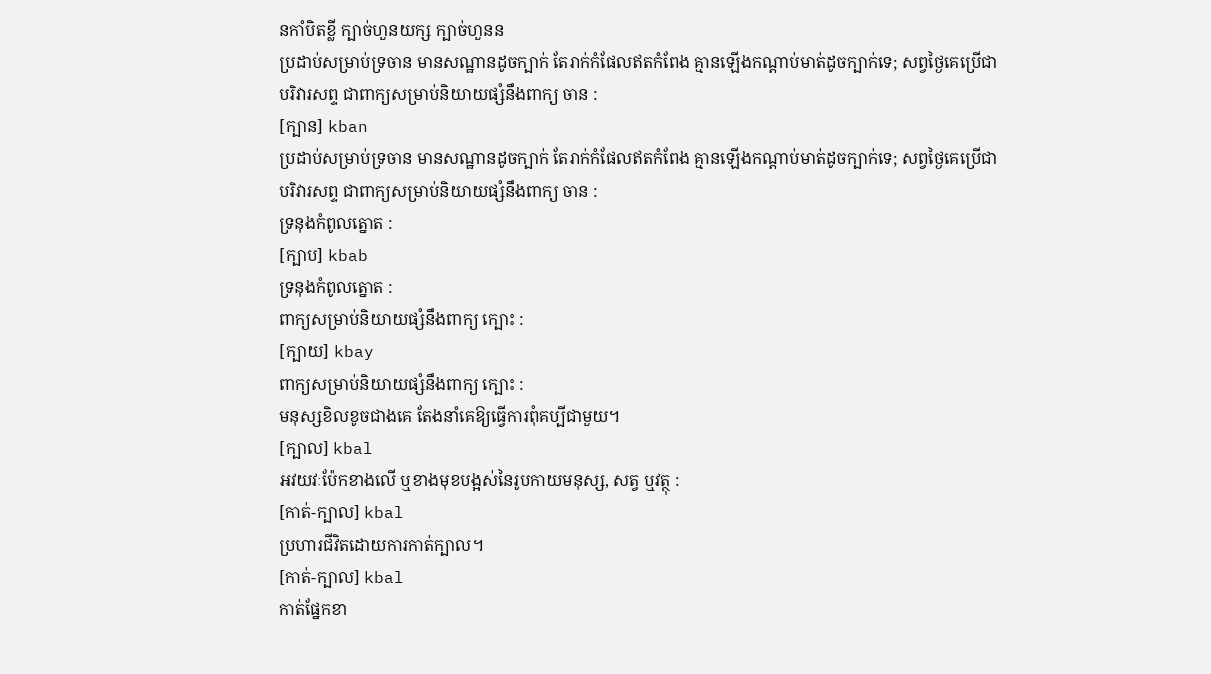នកាំបិតខ្លី ក្បាច់ហួនយក្ស ក្បាច់ហួនន
ប្រដាប់សម្រាប់ទ្រចាន មានសណ្ឋានដូចក្បាក់ តែរាក់កំផែលឥតកំពែង គ្មានឡើងកណ្ដាប់មាត់ដូចក្បាក់ទេ; សព្វថ្ងៃគេប្រើជាបរិវារសព្ទ ជាពាក្យសម្រាប់និយាយផ្សំនឹងពាក្យ ចាន :
[ក្បាន] kban
ប្រដាប់សម្រាប់ទ្រចាន មានសណ្ឋានដូចក្បាក់ តែរាក់កំផែលឥតកំពែង គ្មានឡើងកណ្ដាប់មាត់ដូចក្បាក់ទេ; សព្វថ្ងៃគេប្រើជាបរិវារសព្ទ ជាពាក្យសម្រាប់និយាយផ្សំនឹងពាក្យ ចាន :
ទ្រនុងកំពូលត្នោត :
[ក្បាប] kbab
ទ្រនុងកំពូលត្នោត :
ពាក្យសម្រាប់និយាយផ្សំនឹងពាក្យ ក្បោះ :
[ក្បាយ] kbay
ពាក្យសម្រាប់និយាយផ្សំនឹងពាក្យ ក្បោះ :
មនុស្សខិលខូចជាងគេ តែងនាំគេឱ្យធ្វើការពុំគប្បីជាមួយ។
[ក្បាល] kbal
អវយវៈប៉ែកខាងលើ ឬខាងមុខបង្អស់នៃរូបកាយមនុស្ស, សត្វ ឬវត្ថុ :
[កាត់-ក្បាល] kbal
ប្រហារជីវិតដោយការកាត់ក្បាល។
[កាត់-ក្បាល] kbal
កាត់ផ្នែកខា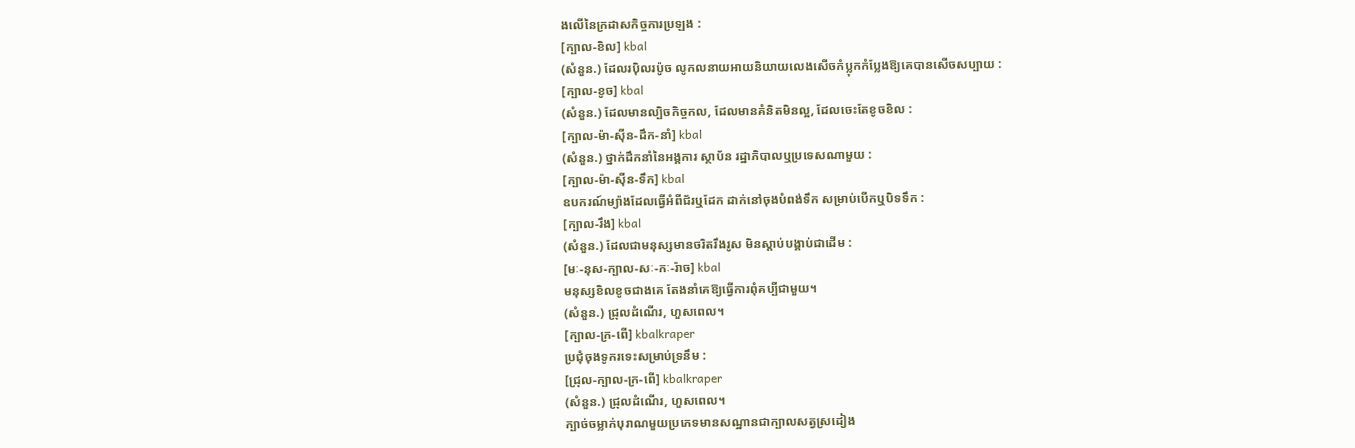ងលើនៃក្រដាសកិច្ចការប្រឡង :
[ក្បាល-ខិល] kbal
(សំនួន.) ដែលរប៉ិលរប៉ូច លូកលនាយអាយនិយាយលេងសើចកំប្លុកកំប្លែងឱ្យគេបានសើចសប្បាយ :
[ក្បាល-ខូច] kbal
(សំនួន.) ដែលមានល្បិចកិច្ចកល, ដែលមានគំនិតមិនល្អ, ដែលចេះតែខូចខិល :
[ក្បាល-ម៉ា-ស៊ីន-ដឹក-នាំ] kbal
(សំនួន.) ថ្នាក់ដឹកនាំនៃអង្គការ ស្ថាប័ន រដ្ឋាភិបាលឬប្រទេសណាមួយ :
[ក្បាល-ម៉ា-ស៊ីន-ទឹក] kbal
ឧបករណ៍ម្យ៉ាងដែលធ្វើអំពីជ័រឬដែក ដាក់នៅចុងបំពង់ទឹក សម្រាប់បើកឬបិទទឹក :
[ក្បាល-រឹង] kbal
(សំនួន.) ដែលជាមនុស្សមានចរិតរឹងរូស មិនស្ដាប់បង្គាប់ជាដើម :
[មៈ-នុស-ក្បាល-សៈ-កៈ-រ៉ាច] kbal
មនុស្សខិលខូចជាងគេ តែងនាំគេឱ្យធ្វើការពុំគប្បីជាមួយ។
(សំនួន.) ជ្រុលដំណើរ, ហួសពេល។
[ក្បាល-ក្រ-ពើ] kbalkraper
ប្រជុំចុងទូករទេះសម្រាប់ទ្រនឹម :
[ជ្រុល-ក្បាល-ក្រ-ពើ] kbalkraper
(សំនួន.) ជ្រុលដំណើរ, ហួសពេល។
ក្បាច់ចម្លាក់បុរាណមួយប្រភេទមានសណ្ឋានជាក្បាលសត្វស្រដៀង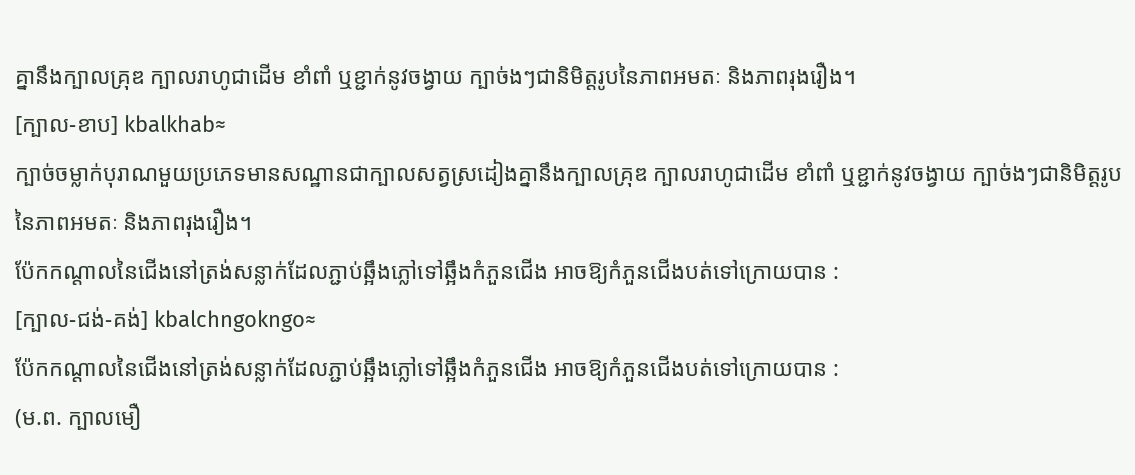គ្នានឹងក្បាលគ្រុឌ ក្បាលរាហូជាដើម ខាំពាំ ឬខ្ជាក់នូវចង្វាយ ក្បាច់ងៗជានិមិត្តរូបនៃភាពអមតៈ និងភាពរុងរឿង។
[ក្បាល-ខាប] kbalkhab≈
ក្បាច់ចម្លាក់បុរាណមួយប្រភេទមានសណ្ឋានជាក្បាលសត្វស្រដៀងគ្នានឹងក្បាលគ្រុឌ ក្បាលរាហូជាដើម ខាំពាំ ឬខ្ជាក់នូវចង្វាយ ក្បាច់ងៗជានិមិត្តរូបនៃភាពអមតៈ និងភាពរុងរឿង។
ប៉ែកកណ្ដាលនៃជើងនៅត្រង់សន្លាក់ដែលភ្ជាប់ឆ្អឹងភ្លៅទៅឆ្អឹងកំភួនជើង អាចឱ្យកំភួនជើងបត់ទៅក្រោយបាន :
[ក្បាល-ជង់-គង់] kbalchngokngo≈
ប៉ែកកណ្ដាលនៃជើងនៅត្រង់សន្លាក់ដែលភ្ជាប់ឆ្អឹងភ្លៅទៅឆ្អឹងកំភួនជើង អាចឱ្យកំភួនជើងបត់ទៅក្រោយបាន :
(ម.ព. ក្បាលមឿ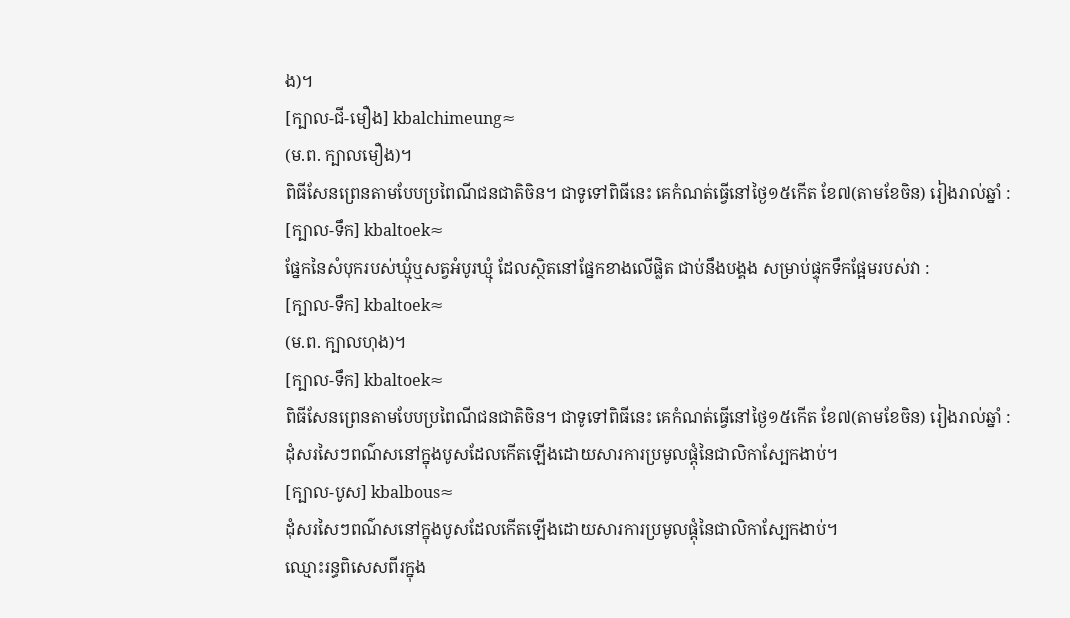ង)។
[ក្បាល-ជី-មឿង] kbalchimeung≈
(ម.ព. ក្បាលមឿង)។
ពិធីសែនព្រេនតាមបែបប្រពៃណីជនជាតិចិន។ ជាទូទៅពិធីនេះ គេកំណត់ធ្វើនៅថ្ងៃ១៥កើត ខែ៧(តាមខែចិន) រៀងរាល់ឆ្នាំ :
[ក្បាល-ទឹក] kbaltoek≈
ផ្នែកនៃសំបុករបស់ឃ្មុំឬសត្វអំបូរឃ្មុំ ដែលស្ថិតនៅផ្នែកខាងលើផ្លិត ជាប់នឹងបង្គង សម្រាប់ផ្ទុកទឹកផ្អែមរបស់វា :
[ក្បាល-ទឹក] kbaltoek≈
(ម.ព. ក្បាលហុង)។
[ក្បាល-ទឹក] kbaltoek≈
ពិធីសែនព្រេនតាមបែបប្រពៃណីជនជាតិចិន។ ជាទូទៅពិធីនេះ គេកំណត់ធ្វើនៅថ្ងៃ១៥កើត ខែ៧(តាមខែចិន) រៀងរាល់ឆ្នាំ :
ដុំសរសៃៗពណ៌សនៅក្នុងបូសដែលកើតឡើងដោយសារការប្រមូលផ្ដុំនៃជាលិកាស្បែកងាប់។
[ក្បាល-បូស] kbalbous≈
ដុំសរសៃៗពណ៌សនៅក្នុងបូសដែលកើតឡើងដោយសារការប្រមូលផ្ដុំនៃជាលិកាស្បែកងាប់។
ឈ្មោះរន្ធពិសេសពីរក្នុង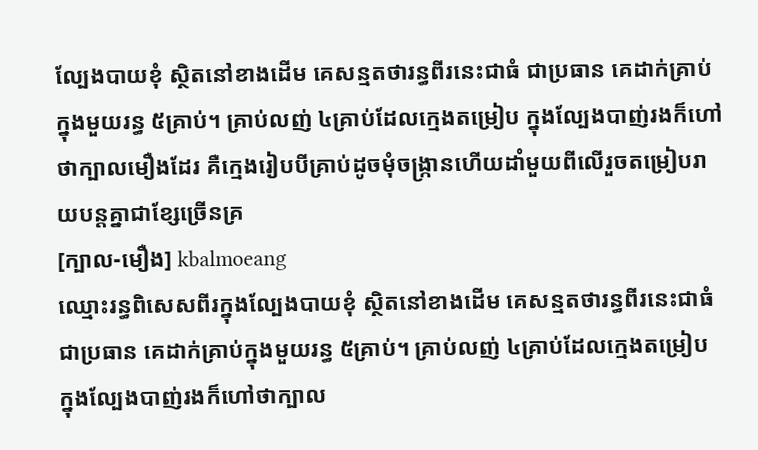ល្បែងបាយខុំ ស្ថិតនៅខាងដើម គេសន្មតថារន្ធពីរនេះជាធំ ជាប្រធាន គេដាក់គ្រាប់ក្នុងមួយរន្ធ ៥គ្រាប់។ គ្រាប់លញ់ ៤គ្រាប់ដែលក្មេងតម្រៀប ក្នុងល្បែងបាញ់រងក៏ហៅថាក្បាលមឿងដែរ គឺក្មេងរៀបបីគ្រាប់ដូចមុំចង្ក្រានហើយដាំមួយពីលើរួចតម្រៀបរាយបន្តគ្នាជាខ្សែច្រើនគ្រ
[ក្បាល-មឿង] kbalmoeang
ឈ្មោះរន្ធពិសេសពីរក្នុងល្បែងបាយខុំ ស្ថិតនៅខាងដើម គេសន្មតថារន្ធពីរនេះជាធំ ជាប្រធាន គេដាក់គ្រាប់ក្នុងមួយរន្ធ ៥គ្រាប់។ គ្រាប់លញ់ ៤គ្រាប់ដែលក្មេងតម្រៀប ក្នុងល្បែងបាញ់រងក៏ហៅថាក្បាល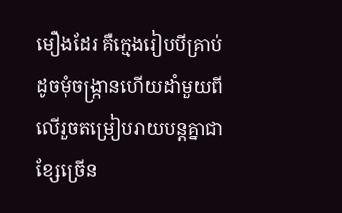មឿងដែរ គឺក្មេងរៀបបីគ្រាប់ដូចមុំចង្ក្រានហើយដាំមួយពីលើរួចតម្រៀបរាយបន្តគ្នាជាខ្សែច្រើន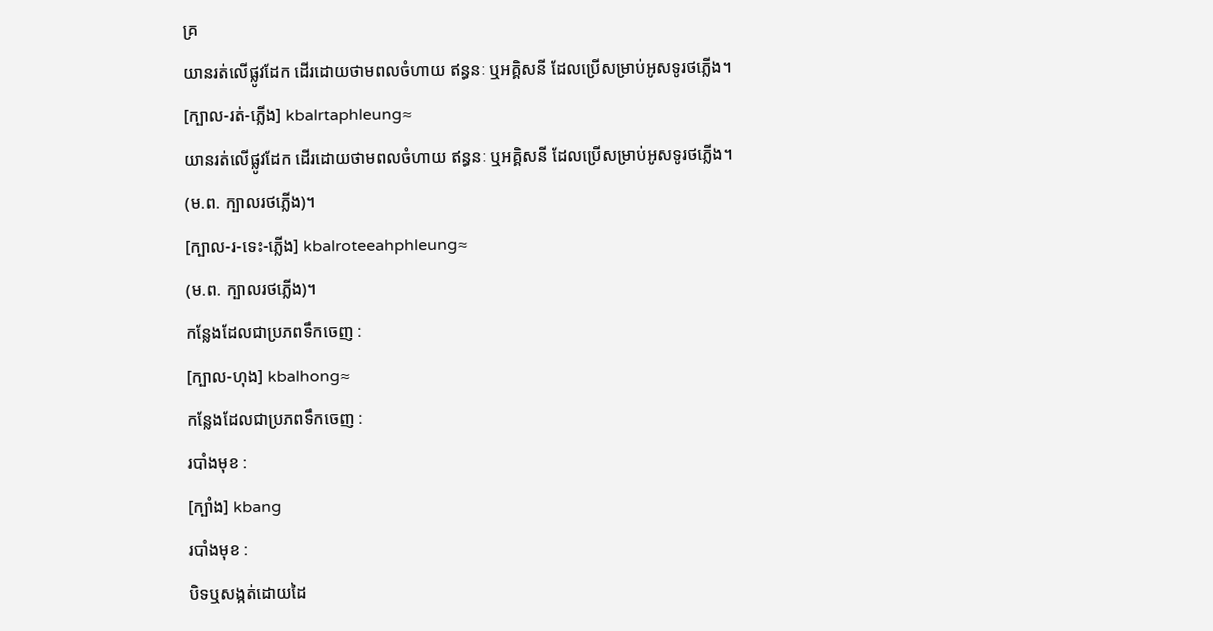គ្រ
យានរត់លើផ្លូវដែក ដើរដោយថាមពលចំហាយ ឥន្ធនៈ ឬអគ្គិសនី ដែលប្រើសម្រាប់អូសទូរថភ្លើង។
[ក្បាល-រត់-ភ្លើង] kbalrtaphleung≈
យានរត់លើផ្លូវដែក ដើរដោយថាមពលចំហាយ ឥន្ធនៈ ឬអគ្គិសនី ដែលប្រើសម្រាប់អូសទូរថភ្លើង។
(ម.ព. ក្បាលរថភ្លើង)។
[ក្បាល-រ-ទេះ-ភ្លើង] kbalroteeahphleung≈
(ម.ព. ក្បាលរថភ្លើង)។
កន្លែងដែលជាប្រភពទឹកចេញ :
[ក្បាល-ហុង] kbalhong≈
កន្លែងដែលជាប្រភពទឹកចេញ :
របាំងមុខ :
[ក្បាំង] kbang
របាំងមុខ :
បិទឬសង្កត់ដោយដៃ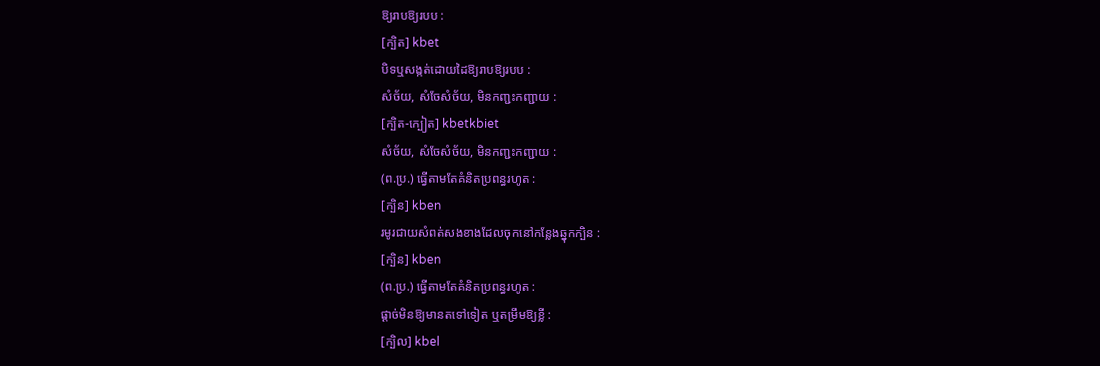ឱ្យរាបឱ្យរបប :
[ក្បិត] kbet
បិទឬសង្កត់ដោយដៃឱ្យរាបឱ្យរបប :
សំច័យ, សំចែសំច័យ, មិនកញ្ជះកញ្ជាយ :
[ក្បិត-ក្បៀត] kbetkbiet
សំច័យ, សំចែសំច័យ, មិនកញ្ជះកញ្ជាយ :
(ព.ប្រ.) ធ្វើតាមតែគំនិតប្រពន្ធរហូត :
[ក្បិន] kben
រមូរជាយសំពត់សងខាងដែលចុកនៅកន្លែងឆ្នុកក្បិន :
[ក្បិន] kben
(ព.ប្រ.) ធ្វើតាមតែគំនិតប្រពន្ធរហូត :
ផ្ដាច់មិនឱ្យមានតទៅទៀត ឬតម្រឹមឱ្យខ្លី :
[ក្បិល] kbel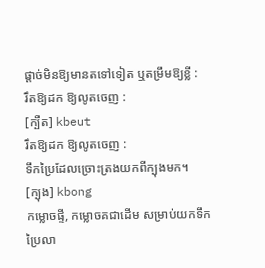ផ្ដាច់មិនឱ្យមានតទៅទៀត ឬតម្រឹមឱ្យខ្លី :
រឹតឱ្យដក ឱ្យលូតចេញ :
[ក្បឺត] kbeut
រឹតឱ្យដក ឱ្យលូតចេញ :
ទឹកប្រៃដែលច្រោះត្រងយកពីក្បុងមក។
[ក្បុង] kbong
កម្លោចផ្ទី, កម្លោចគជាដើម សម្រាប់យកទឹកប្រៃលា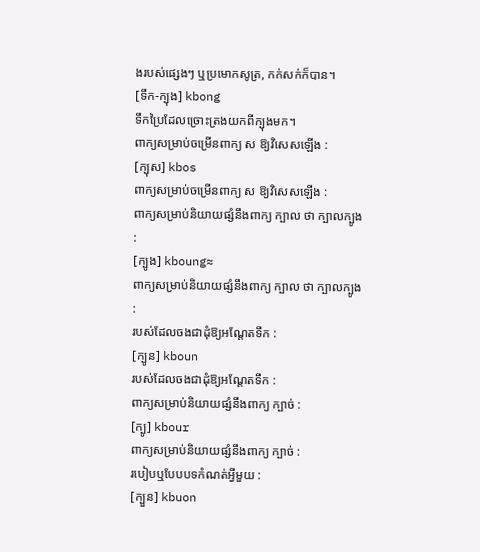ងរបស់ផ្សេងៗ ឬប្រមោកសូត្រ, កក់សក់ក៏បាន។
[ទឹក-ក្បុង] kbong
ទឹកប្រៃដែលច្រោះត្រងយកពីក្បុងមក។
ពាក្យសម្រាប់ចម្រើនពាក្យ ស ឱ្យវិសេសឡើង :
[ក្បុស] kbos
ពាក្យសម្រាប់ចម្រើនពាក្យ ស ឱ្យវិសេសឡើង :
ពាក្យសម្រាប់និយាយផ្សំនឹងពាក្យ ក្បាល ថា ក្បាលក្បូង :
[ក្បូង] kboung≈
ពាក្យសម្រាប់និយាយផ្សំនឹងពាក្យ ក្បាល ថា ក្បាលក្បូង :
របស់ដែលចងជាដុំឱ្យអណ្ដែតទឹក :
[ក្បូន] kboun
របស់ដែលចងជាដុំឱ្យអណ្ដែតទឹក :
ពាក្យសម្រាប់និយាយផ្សំនឹងពាក្យ ក្បាច់ :
[ក្បូ] kbour
ពាក្យសម្រាប់និយាយផ្សំនឹងពាក្យ ក្បាច់ :
របៀបឬបែបបទកំណត់អ្វីមួយ :
[ក្បួន] kbuon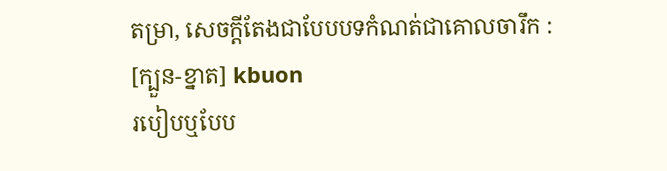តម្រា, សេចក្ដីតែងជាបែបបទកំណត់ជាគោលចារឹក :
[ក្បួន-ខ្នាត] kbuon
របៀបឬបែប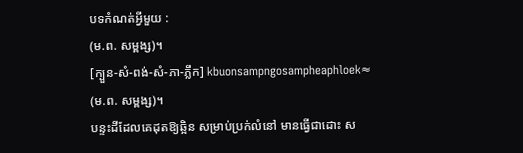បទកំណត់អ្វីមួយ :
(ម.ព. សម្ពង្ស)។
[ក្បួន-សំ-ពង់-សំ-ភា-ភ្លឹក] kbuonsampngosampheaphloek≈
(ម.ព. សម្ពង្ស)។
បន្ទះដីដែលគេដុតឱ្យឆ្អិន សម្រាប់ប្រក់លំនៅ មានធ្វើជាដោះ ស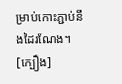ម្រាប់កោះភ្ជាប់នឹងដៃរណែង។
[ក្បឿង]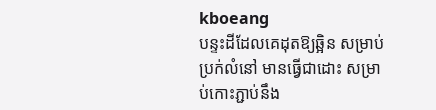kboeang
បន្ទះដីដែលគេដុតឱ្យឆ្អិន សម្រាប់ប្រក់លំនៅ មានធ្វើជាដោះ សម្រាប់កោះភ្ជាប់នឹង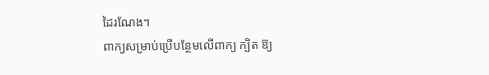ដៃរណែង។
ពាក្យសម្រាប់ប្រើបន្ថែមលើពាក្យ ក្បិត ឱ្យ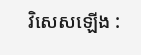វិសេសឡើង :